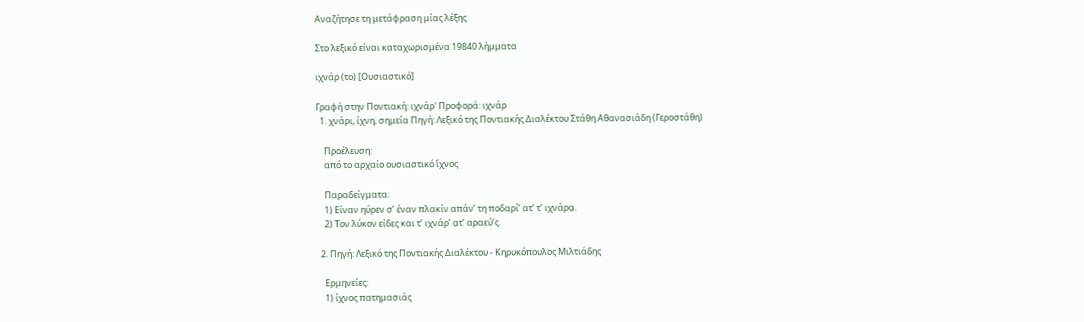Αναζήτησε τη μετάφραση μίας λέξης

Στο λεξικό είναι καταχωρισμένα 19840 λήμματα

ιχνάρ (το) [Ουσιαστικό]

Γραφή στην Ποντιακή: ιχνάρ' Προφορά: ιχνάρ
  1. χνάρι, ίχνη, σημεία Πηγή: Λεξικό της Ποντιακής Διαλέκτου Στάθη Αθανασιάδη (Γεροστάθη)

    Προέλευση:
    από το αρχαίο ουσιαστικό ἴχνος

    Παραδείγματα:
    1) Είναν ηύρεν σ’ έναν πλακίν απάν’ τη ποδαρί’ ατ’ τ’ ιχνάρα̤.
    2) Τον λύκον είδες και τ’ ιχνάρ’ α̤τ’ αραεύ’ς.

  2. Πηγή: Λεξικό της Ποντιακής Διαλέκτου - Κηρυκόπουλος Μιλτιάδης

    Ερμηνείες:
    1) ίχνος πατημασιάς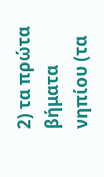2) τα πρώτα βήματα νηπίου (τα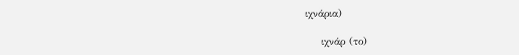ιχνάρια)

    ιχνάρ (το)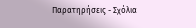Παρατηρήσεις - Σχόλια